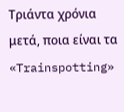Τριάντα χρόνια μετά, ποια είναι τα «Trainspotting»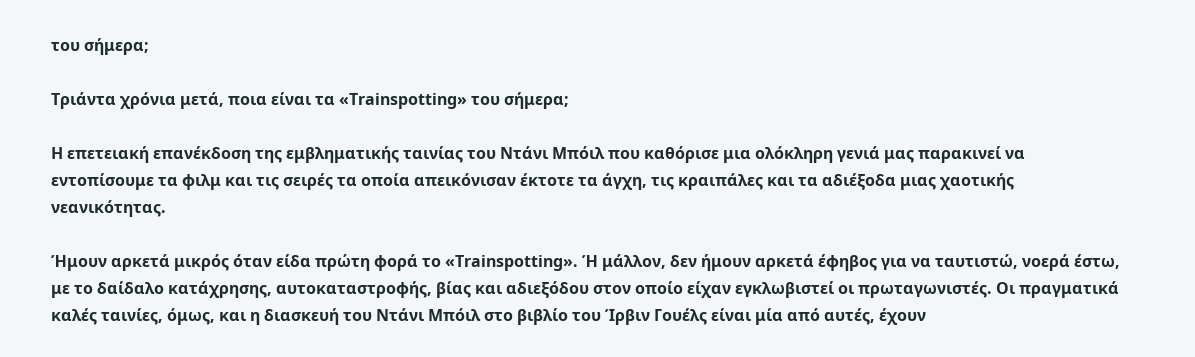του σήμερα;

Τριάντα χρόνια μετά, ποια είναι τα «Trainspotting» του σήμερα;

Η επετειακή επανέκδοση της εμβληματικής ταινίας του Ντάνι Μπόιλ που καθόρισε μια ολόκληρη γενιά μας παρακινεί να εντοπίσουμε τα φιλμ και τις σειρές τα οποία απεικόνισαν έκτοτε τα άγχη, τις κραιπάλες και τα αδιέξοδα μιας χαοτικής νεανικότητας.

Ήμουν αρκετά μικρός όταν είδα πρώτη φορά το «Trainspotting». Ή μάλλον, δεν ήμουν αρκετά έφηβος για να ταυτιστώ, νοερά έστω, με το δαίδαλο κατάχρησης, αυτοκαταστροφής, βίας και αδιεξόδου στον οποίο είχαν εγκλωβιστεί οι πρωταγωνιστές. Οι πραγματικά καλές ταινίες, όμως, και η διασκευή του Ντάνι Μπόιλ στο βιβλίο του Ίρβιν Γουέλς είναι μία από αυτές, έχουν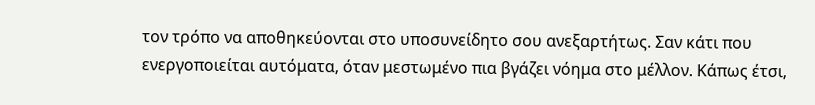τον τρόπο να αποθηκεύονται στο υποσυνείδητο σου ανεξαρτήτως. Σαν κάτι που ενεργοποιείται αυτόματα, όταν μεστωμένο πια βγάζει νόημα στο μέλλον. Κάπως έτσι,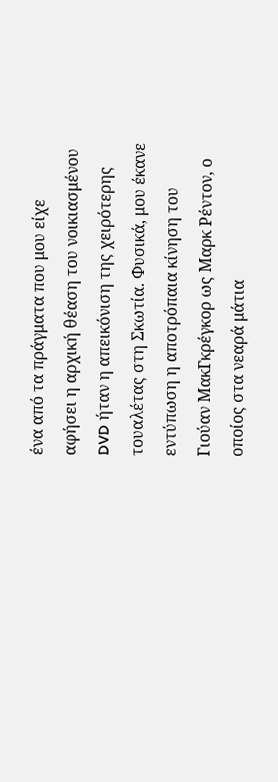ένα από τα πράγματα που μου είχε αφήσει η αρχική θέαση του νοικιασμένου DVD ήταν η απεικόνιση της χειρότερης τουαλέτας στη Σκωτία. Φυσικά, μου έκανε εντύπωση η αποτρόπαια κίνηση του Γιούαν ΜακΓκρέγκορ ως Μαρκ Ρέντον, ο οποίος στα νεαρά μάτια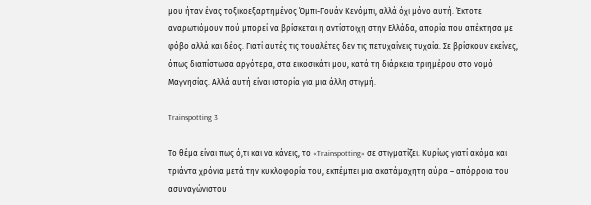μου ήταν ένας τοξικοεξαρτημένος Όμπι-Γουάν Κενόμπι, αλλά όχι μόνο αυτή. Έκτοτε αναρωτιόμουν πού μπορεί να βρίσκεται η αντίστοιχη στην Ελλάδα, απορία που απέκτησα με φόβο αλλά και δέος. Γιατί αυτές τις τουαλέτες δεν τις πετυχαίνεις τυχαία. Σε βρίσκουν εκείνες, όπως διαπίστωσα αργότερα, στα εικοσικάτι μου, κατά τη διάρκεια τριημέρου στο νομό Μαγνησίας. Αλλά αυτή είναι ιστορία για μια άλλη στιγμή.

Trainspotting 3

Το θέμα είναι πως ό,τι και να κάνεις, το «Trainspotting» σε στιγματίζει. Κυρίως γιατί ακόμα και τριάντα χρόνια μετά την κυκλοφορία του, εκπέμπει μια ακατάμαχητη αύρα – απόρροια του ασυναγώνιστου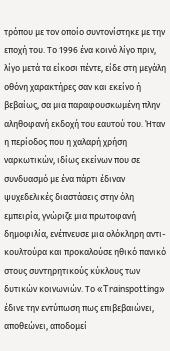τρόπου με τον οποίο συντονίστηκε με την εποχή του. Το 1996 ένα κοινό λίγο πριν, λίγο μετά τα είκοσι πέντε, είδε στη μεγάλη οθόνη χαρακτήρες σαν και εκείνο ή βεβαίως, σα μια παραφουσκωμένη πλην αληθοφανή εκδοχή του εαυτού του. Ήταν η περίοδος που η χαλαρή χρήση ναρκωτικών, ιδίως εκείνων που σε συνδυασμό με ένα πάρτι έδιναν ψυχεδελικές διαστάσεις στην όλη εμπειρία, γνώριζε μια πρωτοφανή δημοφιλία, ενέπνευσε μια ολόκληρη αντι-κουλτούρα και προκαλούσε ηθικό πανικό στους συντηρητικούς κύκλους των δυτικών κοινωνιών. Το «Trainspotting» έδινε την εντύπωση πως επιβεβαιώνει, αποθεώνει, αποδομεί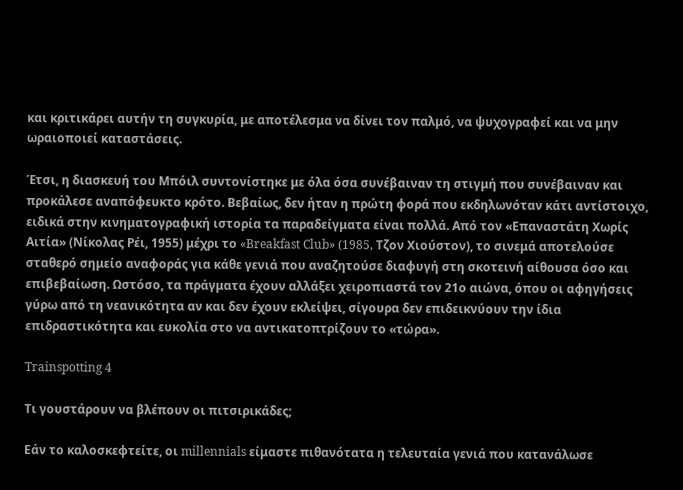και κριτικάρει αυτήν τη συγκυρία, με αποτέλεσμα να δίνει τον παλμό, να ψυχογραφεί και να μην ωραιοποιεί καταστάσεις.

Έτσι, η διασκευή του Μπόιλ συντονίστηκε με όλα όσα συνέβαιναν τη στιγμή που συνέβαιναν και προκάλεσε αναπόφευκτο κρότο. Βεβαίως, δεν ήταν η πρώτη φορά που εκδηλωνόταν κάτι αντίστοιχο, ειδικά στην κινηματογραφική ιστορία τα παραδείγματα είναι πολλά. Από τον «Επαναστάτη Χωρίς Αιτία» (Νίκολας Ρέι, 1955) μέχρι το «Breakfast Club» (1985, Τζον Χιούστον), το σινεμά αποτελούσε σταθερό σημείο αναφοράς για κάθε γενιά που αναζητούσε διαφυγή στη σκοτεινή αίθουσα όσο και επιβεβαίωση. Ωστόσο, τα πράγματα έχουν αλλάξει χειροπιαστά τον 21ο αιώνα, όπου οι αφηγήσεις γύρω από τη νεανικότητα αν και δεν έχουν εκλείψει, σίγουρα δεν επιδεικνύουν την ίδια επιδραστικότητα και ευκολία στο να αντικατοπτρίζουν το «τώρα».

Trainspotting 4

Τι γουστάρουν να βλέπουν οι πιτσιρικάδες;

Εάν το καλοσκεφτείτε, οι millennials είμαστε πιθανότατα η τελευταία γενιά που κατανάλωσε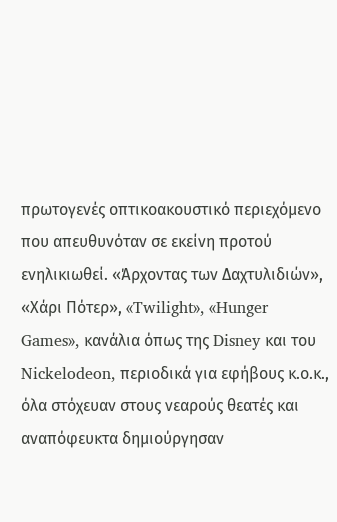πρωτογενές οπτικοακουστικό περιεχόμενο που απευθυνόταν σε εκείνη προτού ενηλικιωθεί. «Άρχοντας των Δαχτυλιδιών», «Χάρι Πότερ», «Twilight», «Hunger Games», κανάλια όπως της Disney και του Nickelodeon, περιοδικά για εφήβους κ.ο.κ., όλα στόχευαν στους νεαρούς θεατές και αναπόφευκτα δημιούργησαν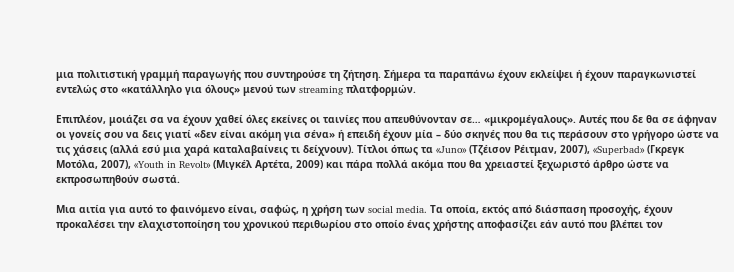μια πολιτιστική γραμμή παραγωγής που συντηρούσε τη ζήτηση. Σήμερα τα παραπάνω έχουν εκλείψει ή έχουν παραγκωνιστεί εντελώς στο «κατάλληλο για όλους» μενού των streaming πλατφορμών.

Επιπλέον, μοιάζει σα να έχουν χαθεί όλες εκείνες οι ταινίες που απευθύνονταν σε… «μικρομέγαλους». Αυτές που δε θα σε άφηναν οι γονείς σου να δεις γιατί «δεν είναι ακόμη για σένα» ή επειδή έχουν μία – δύο σκηνές που θα τις περάσουν στο γρήγορο ώστε να τις χάσεις (αλλά εσύ μια χαρά καταλαβαίνεις τι δείχνουν). Τίτλοι όπως τα «Juno» (Τζέισον Ρέιτμαν, 2007), «Superbad» (Γκρεγκ Μοτόλα, 2007), «Youth in Revolt» (Μιγκέλ Αρτέτα, 2009) και πάρα πολλά ακόμα που θα χρειαστεί ξεχωριστό άρθρο ώστε να εκπροσωπηθούν σωστά.

Μια αιτία για αυτό το φαινόμενο είναι, σαφώς, η χρήση των social media. Τα οποία, εκτός από διάσπαση προσοχής, έχουν προκαλέσει την ελαχιστοποίηση του χρονικού περιθωρίου στο οποίο ένας χρήστης αποφασίζει εάν αυτό που βλέπει τον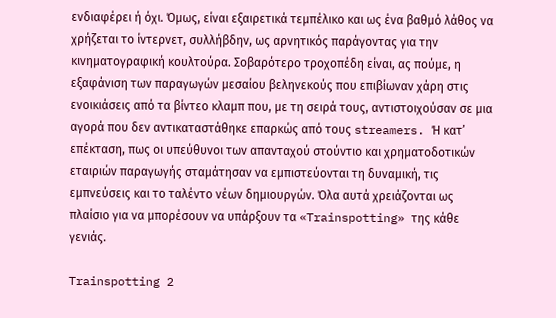ενδιαφέρει ή όχι. Όμως, είναι εξαιρετικά τεμπέλικο και ως ένα βαθμό λάθος να χρήζεται το ίντερνετ, συλλήβδην, ως αρνητικός παράγοντας για την κινηματογραφική κουλτούρα. Σοβαρότερο τροχοπέδη είναι, ας πούμε, η εξαφάνιση των παραγωγών μεσαίου βεληνεκούς που επιβίωναν χάρη στις ενοικιάσεις από τα βίντεο κλαμπ που, με τη σειρά τους, αντιστοιχούσαν σε μια αγορά που δεν αντικαταστάθηκε επαρκώς από τους streamers. Ή κατ’ επέκταση, πως οι υπεύθυνοι των απανταχού στούντιο και χρηματοδοτικών εταιριών παραγωγής σταμάτησαν να εμπιστεύονται τη δυναμική, τις εμπνεύσεις και το ταλέντο νέων δημιουργών. Όλα αυτά χρειάζονται ως πλαίσιο για να μπορέσουν να υπάρξουν τα «Trainspotting» της κάθε γενιάς.

Trainspotting 2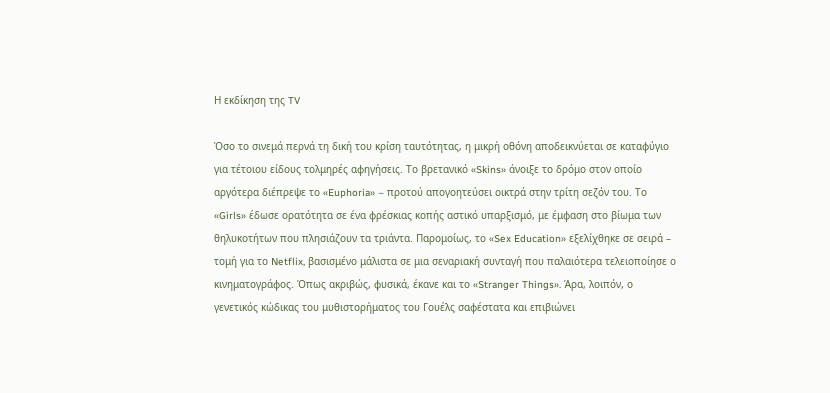Η εκδίκηση της TV

Όσο το σινεμά περνά τη δική του κρίση ταυτότητας, η μικρή οθόνη αποδεικνύεται σε καταφύγιο για τέτοιου είδους τολμηρές αφηγήσεις. Το βρετανικό «Skins» άνοιξε το δρόμο στον οποίο αργότερα διέπρεψε το «Euphoria» – προτού απογοητεύσει οικτρά στην τρίτη σεζόν του. Το «Girls» έδωσε ορατότητα σε ένα φρέσκιας κοπής αστικό υπαρξισμό, με έμφαση στο βίωμα των θηλυκοτήτων που πλησιάζουν τα τριάντα. Παρομοίως, το «Sex Education» εξελίχθηκε σε σειρά – τομή για το Netflix, βασισμένο μάλιστα σε μια σεναριακή συνταγή που παλαιότερα τελειοποίησε ο κινηματογράφος. Όπως ακριβώς, φυσικά, έκανε και το «Stranger Things». Άρα, λοιπόν, ο γενετικός κώδικας του μυθιστορήματος του Γουέλς σαφέστατα και επιβιώνει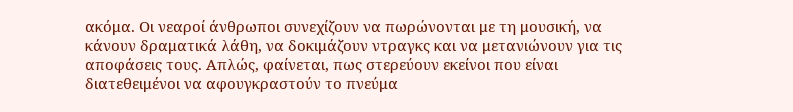ακόμα. Οι νεαροί άνθρωποι συνεχίζουν να πωρώνονται με τη μουσική, να κάνουν δραματικά λάθη, να δοκιμάζουν ντραγκς και να μετανιώνουν για τις αποφάσεις τους. Απλώς, φαίνεται, πως στερεύουν εκείνοι που είναι διατεθειμένοι να αφουγκραστούν το πνεύμα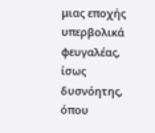μιας εποχής υπερβολικά φευγαλέας, ίσως δυσνόητης, όπου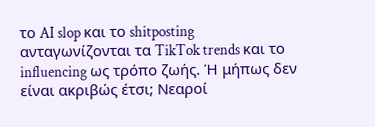το AI slop και το shitposting ανταγωνίζονται τα TikTok trends και το influencing ως τρόπο ζωής. Ή μήπως δεν είναι ακριβώς έτσι; Νεαροί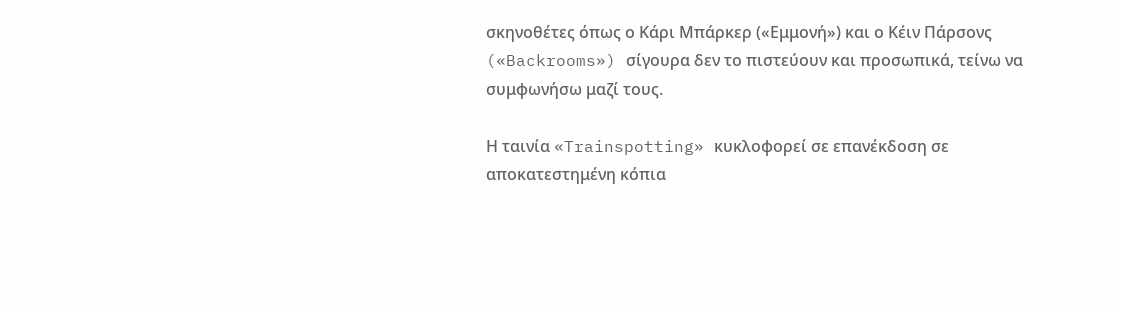σκηνοθέτες όπως ο Κάρι Μπάρκερ («Εμμονή») και ο Κέιν Πάρσονς («Backrooms») σίγουρα δεν το πιστεύουν και προσωπικά, τείνω να συμφωνήσω μαζί τους.

Η ταινία «Trainspotting» κυκλοφορεί σε επανέκδοση σε αποκατεστημένη κόπια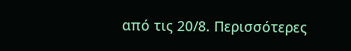από τις 20/8. Περισσότερες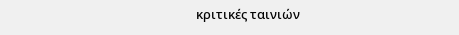κριτικές ταινιών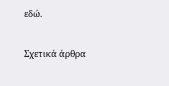εδώ.

Σχετικά άρθρα